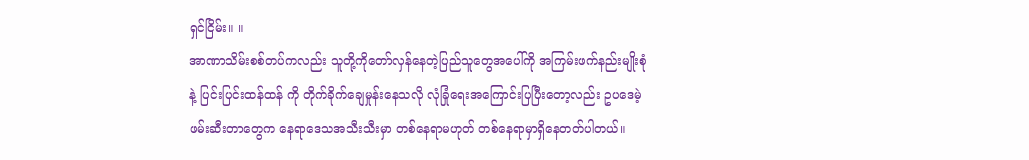ရှင်ငြိမ်း။ ။
အာဏာသိမ်းစစ်တပ်ကလည်း သူတို့ကိုတော်လှန်နေတဲ့ပြည်သူတွေအပေါ်ကို အကြမ်းဖက်နည်းမျိုးစုံနဲ့ ပြင်းပြင်းထန်ထန် ကို တိုက်ခိုက်ချေမှုန်းနေသလို လုံခြုံရေးအကြောင်းပြပြီးတော့လည်း ဥပဒေမဲ့ဖမ်းဆီးတာတွေက နေရာဒေသအသီးသီးမှာ တစ်နေရာမဟုတ် တစ်နေရာမှာရှိနေတတ်ပါတယ်။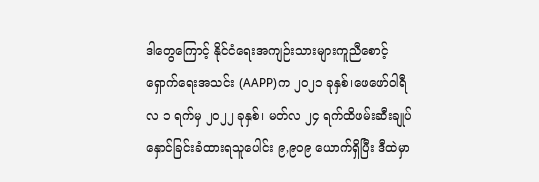ဒါတွေကြောင့် နိုင်ငံရေးအကျဉ်းသားများကူညီစောင့်ရှောက်ရေးအသင်း (AAPP)က ၂၀၂၁ ခုနှစ်၊ဖေဖော်ဝါရီလ ၁ ရက်မှ ၂၀၂၂ ခုနှစ်၊ မတ်လ ၂၄ ရက်ထိဖမ်းဆီးချုပ်နှောင်ခြင်းခံထားရသူပေါင်း ၉,၉၀၉ ယောက်ရှိပြီး ဒီထဲမှာ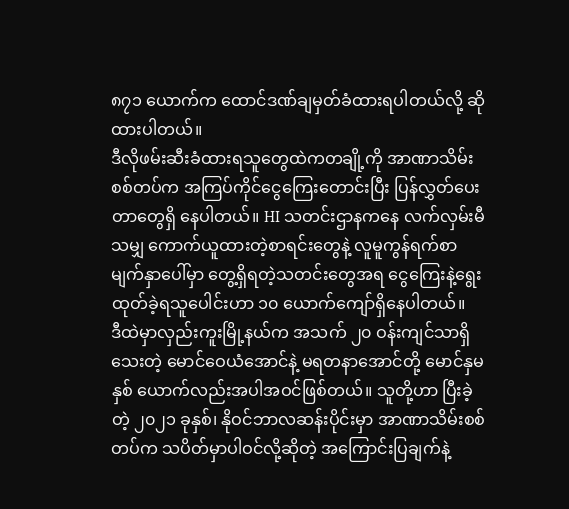၈၇၁ ယောက်က ထောင်ဒဏ်ချမှတ်ခံထားရပါတယ်လို့ ဆိုထားပါတယ်။
ဒီလိုဖမ်းဆီးခံထားရသူတွေထဲကတချို့ကို အာဏာသိမ်းစစ်တပ်က အကြပ်ကိုင်ငွေကြေးတောင်းပြီး ပြန်လွှတ်ပေးတာတွေရှိ နေပါတယ်။ HI သတင်းဌာနကနေ လက်လှမ်းမီသမျှ ကောက်ယူထားတဲ့စာရင်းတွေနဲ့ လူမူကွန်ရက်စာမျက်နှာပေါ်မှာ တွေ့ရှိရတဲ့သတင်းတွေအရ ငွေကြေးနဲ့ရွေးထုတ်ခဲ့ရသူပေါင်းဟာ ၁၀ ယောက်ကျော်ရှိနေပါတယ်။
ဒီထဲမှာလှည်းကူးမြို့နယ်က အသက် ၂၀ ဝန်းကျင်သာရှိသေးတဲ့ မောင်ဝေယံအောင်နဲ့ မရတနာအောင်တို့ မောင်နှမ နှစ် ယောက်လည်းအပါအဝင်ဖြစ်တယ်။ သူတို့ဟာ ပြီးခဲ့တဲ့ ၂၀၂၁ ခုနှစ်၊ နိုဝင်ဘာလဆန်းပိုင်းမှာ အာဏာသိမ်းစစ်တပ်က သပိတ်မှာပါဝင်လို့ဆိုတဲ့ အကြောင်းပြချက်နဲ့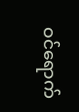ဝင်ရောက်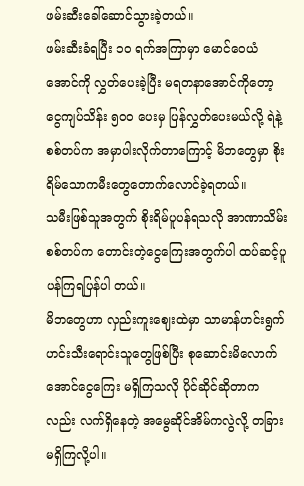ဖမ်းဆီးခေါ်ဆောင်သွားခဲ့တယ်။
ဖမ်းဆီးခံရပြီး ၁၀ ရက်အကြာမှာ မောင်ဝေယံအောင်ကို လွှတ်ပေးခဲ့ပြီး မရတနာအောင်ကိုတော့ ငွေကျပ်သိန်း ၅၀၀ ပေးမှ ပြန်လွှတ်ပေးမယ်လို့ ရဲနဲ့ စစ်တပ်က အမှာပါးလိုက်တာကြောင့် မိဘတွေမှာ စိုးရိမ်သောကမီးတွေတောက်လောင်ခဲ့ရတယ်။
သမီးဖြစ်သူအတွက် စိုးရိမ်ပူပန်ရသလို အာဏာသိမ်းစစ်တပ်က တောင်းတဲ့ငွေကြေးအတွက်ပါ ထပ်ဆင့်ပူပန်ကြရပြန်ပါ တယ်။
မိဘတွေဟာ လှည်းကူးဈေးထဲမှာ သာမာန်ဟင်းရွက်ဟင်းသီးရောင်းသူတွေဖြစ်ပြီး စုဆောင်းမိလောက် အောင်ငွေကြေး မရှိကြသလို ပိုင်ဆိုင်ဆိုတာကလည်း လက်ရှိနေတဲ့ အမွေဆိုင်အိမ်ကလွဲလို့ တခြားမရှိကြလို့ပါ။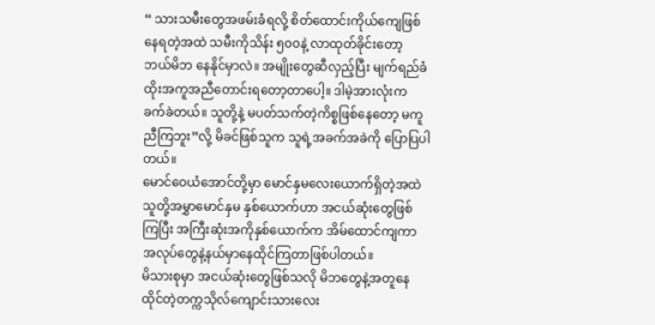“ သားသမီးတွေအဖမ်းခံရလို့ စိတ်ထောင်းကိုယ်ကျေဖြစ်နေရတဲ့အထဲ သမီးကိုသိန်း ၅၀၀နဲ့ လာထုတ်ခိုင်းတော့ ဘယ်မိဘ နေနိုင်မှာလဲ။ အမျိုးတွေဆီလှည့်ပြီး မျက်ရည်ခံထိုးအကူအညီတောင်းရတော့တာပေါ့။ ဒါမဲ့အားလုံးက ခက်ခဲတယ်။ သူတို့နဲ့ မပတ်သက်တဲ့ကိစ္စဖြစ်နေတော့ မကူညီကြဘူး”လို့ မိခင်ဖြစ်သူက သူရဲ့အခက်အခဲကို ပြောပြပါတယ်။
မောင်ဝေယံအောင်တို့မှာ မောင်နှမလေးယောက်ရှိတဲ့အထဲ သူတို့အမွှာမောင်နှမ နှစ်ယောက်ဟာ အငယ်ဆုံးတွေဖြစ်ကြပြီး အကြီးဆုံးအကိုနှစ်ယောက်က အိမ်ထောင်ကျကာ အလုပ်တွေနဲ့နယ်မှာနေထိုင်ကြတာဖြစ်ပါတယ်။
မိသားစုမှာ အငယ်ဆုံးတွေဖြစ်သလို မိဘတွေနဲ့အတူနေထိုင်တဲ့တက္ကသိုလ်ကျောင်းသားလေး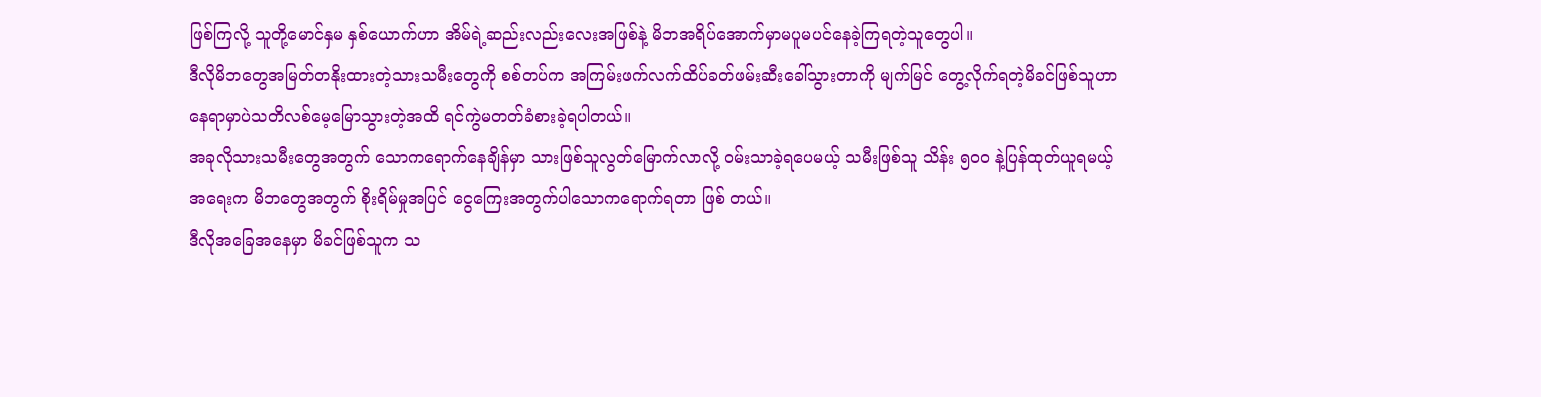ဖြစ်ကြလို့ သူတို့မောင်နှမ နှစ်ယောက်ဟာ အိမ်ရဲ့ဆည်းလည်းလေးအဖြစ်နဲ့ မိဘအရိပ်အောက်မှာမပူမပင်နေခဲ့ကြရတဲ့သူတွေပါ။
ဒီလိုမိဘတွေအမြတ်တနိုးထားတဲ့သားသမီးတွေကို စစ်တပ်က အကြမ်းဖက်လက်ထိပ်ခတ်ဖမ်းဆီးခေါ်သွားတာကို မျက်မြင် တွေ့လိုက်ရတဲ့မိခင်ဖြစ်သူဟာ နေရာမှာပဲသတိလစ်မေ့မြောသွားတဲ့အထိ ရင်ကွဲမတတ်ခံစားခဲ့ရပါတယ်။
အခုလိုသားသမီးတွေအတွက် သောကရောက်နေချိန်မှာ သားဖြစ်သူလွတ်မြောက်လာလို့ ဝမ်းသာခဲ့ရပေမယ့် သမီးဖြစ်သူ သိန်း ၅၀၀ နဲ့ပြန်ထုတ်ယူရမယ့်အရေးက မိဘတွေအတွက် စိုးရိမ်မှုအပြင် ငွေကြေးအတွက်ပါသောကရောက်ရတာ ဖြစ် တယ်။
ဒီလိုအခြေအနေမှာ မိခင်ဖြစ်သူက သ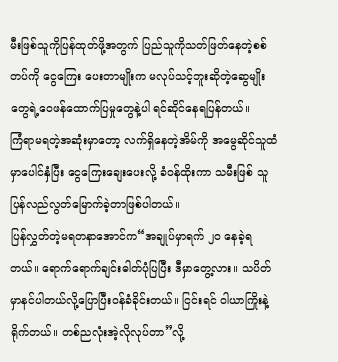မီးဖြစ်သူကိုပြန်ထုတ်ဖို့အတွက် ပြည်သူကိုသတ်ဖြတ်နေတဲ့စစ်တပ်ကို ငွေကြေး ပေးတာမျိုးက မလုပ်သင့်ဘူးဆိုတဲ့ဆွေမျိုးတွေရဲ့ဝေဖန်ထောက်ပြမှုတွေနဲ့ပါ ရင်ဆိုင်နေရပြန်တယ်။
ကြံရာမရတဲ့အဆုံးမှာတော့ လက်ရှိနေတဲ့အိမ်ကို အမွေဆိုင်သူထံမှာပေါင်နှံပြီး ငွေကြေးချေးပေးလို့ ခံဝန်ထိုးကာ သမီးဖြစ် သူပြန်လည်လွတ်မြောက်ခဲ့တာဖြစ်ပါတယ်။
ပြန်လွှတ်တဲ့မရတနာအောင်က“အချုပ်မှာရက် ၂၀ နေခဲ့ရတယ်။ ရောက်ရောက်ချင်းဓါတ်ပုံပြပြီး ဒီမှာတွေ့လား။ သပိတ် မှာနင်ပါတယ်လို့ပြောပြီးဝန်ခံခိုင်းတယ်။ ငြင်းရင် ဝါယာကြိုးနဲ့ရိုက်တယ်။ တစ်ညလုံးအဲ့လိုလုပ်တာ”လို့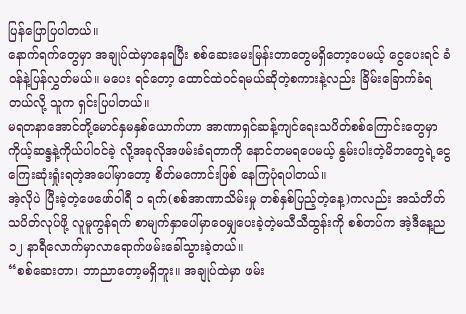ပြန်ပြောပြပါတယ်။
နောက်ရက်တွေမှာ အချုပ်ထဲမှာနေရပြီး စစ်ဆေးမေးမြန်းတာတွေမရှိတော့ပေမယ့် ငွေပေးရင် ခံဝန်နဲ့ပြန်လွှတ်မယ်။ မပေး ရင်တော့ ထောင်ထဲဝင်ရမယ်ဆိုတဲ့စကားနဲ့လည်း ခြိမ်းခြောက်ခံရတယ်လို့ သူက ရှင်းပြပါတယ်။
မရတနာအောင်တို့မောင်နှမနှစ်ယောက်ဟာ အာဏာရှင်ဆန့်ကျင်ရေးသပိတ်စစ်ကြောင်းတွေမှာ ကိုယ့်ဆန္ဒနဲ့ကိုယ်ပါဝင်ခဲ့ လို့အခုလိုအဖမ်းခံရတာကို နောင်တမရပေမယ့် နွမ်းပါးတဲ့မိဘတွေရဲ့ငွေကြေးဆုံးရှုံးရတဲ့အပေါ်မှာတော့ စိတ်မကောင်းဖြစ် နေကြပုံရပါတယ်။
အဲ့လိုပဲ ပြီးခဲ့တဲ့ဖေဖော်ဝါရီ ၁ ရက်(စစ်အာဏာသိမ်းမှု တစ်နှစ်ပြည့်တဲ့နေ့)ကလည်း အသံတိတ်သပိတ်လုပ်ဖို့ လူမူကွန်ရက် စာမျက်နှာပေါ်မှာဝေမျှပေးခဲ့တဲ့မသီသီထွန်းကို စစ်တပ်က အဲ့ဒီနေ့ည ၁၂ နာရီလောက်မှာလာရောက်ဖမ်းခေါ်သွားခဲ့တယ်။
“စစ်ဆေးတာ၊ ဘာညာတော့မရှိဘူး။ အချုပ်ထဲမှာ ဖမ်း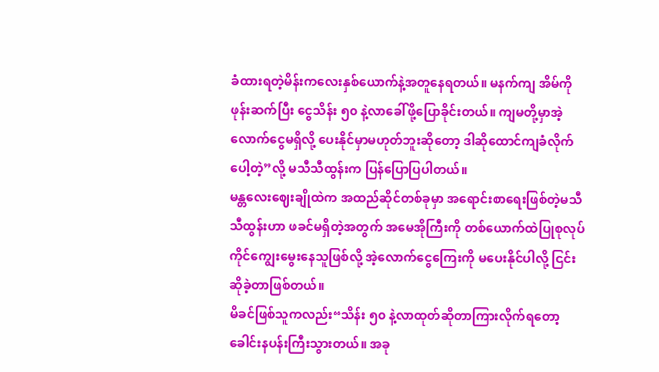ခံထားရတဲ့မိန်းကလေးနှစ်ယောက်နဲ့အတူနေရတယ်။ မနက်ကျ အိမ်ကိုဖုန်းဆက်ပြီး ငွေသိန်း ၅၀ နဲ့လာခေါ်ဖို့ပြောခိုင်းတယ်။ ကျမတို့မှာအဲ့လောက်ငွေမရှိလို့ ပေးနိုင်မှာမဟုတ်ဘူးဆိုတော့ ဒါဆိုထောင်ကျခံလိုက်ပေါ့တဲ့”လို့ မသီသီထွန်းက ပြန်ပြောပြပါတယ်။
မန္တလေးဈေးချိုထဲက အထည်ဆိုင်တစ်ခုမှာ အရောင်းစာရေးဖြစ်တဲ့မသီသီထွန်းဟာ ဖခင်မရှိတဲ့အတွက် အမေအိုကြီးကို တစ်ယောက်ထဲပြုစုလုပ်ကိုင်ကျွေးမွေးနေသူဖြစ်လို့ အဲ့လောက်ငွေကြေးကို မပေးနိုင်ပါလို့ ငြင်းဆိုခဲ့တာဖြစ်တယ်။
မိခင်ဖြစ်သူကလည်း“သိန်း ၅၀ နဲ့လာထုတ်ဆိုတာကြားလိုက်ရတော့ ခေါင်းနပန်းကြီးသွားတယ်။ အခု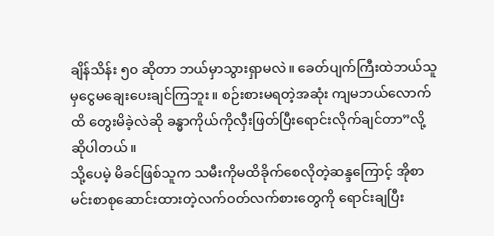ချိန်သိန်း ၅၀ ဆိုတာ ဘယ်မှာသွားရှာမလဲ။ ခေတ်ပျက်ကြီးထဲဘယ်သူမှငွေမချေးပေးချင်ကြဘူး။ စဉ်းစားမရတဲ့အဆုံး ကျမဘယ်လောက်ထိ တွေးမိခဲ့လဲဆို ခန္ဓာကိုယ်ကိုလှီးဖြတ်ပြီးရောင်းလိုက်ချင်တာ”လို့ ဆိုပါတယ်။
သို့ပေမဲ့ မိခင်ဖြစ်သူက သမီးကိုမထိခိုက်စေလိုတဲ့ဆန္ဒကြောင့် အိုစာမင်းစာစုဆောင်းထားတဲ့လက်ဝတ်လက်စားတွေကို ရောင်းချပြီး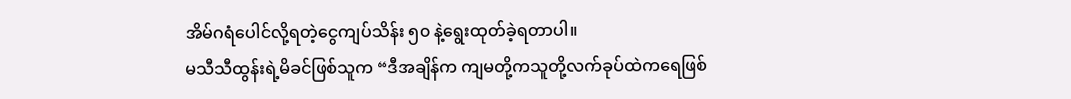အိမ်ဂရံပေါင်လို့ရတဲ့ငွေကျပ်သိန်း ၅၀ နဲ့ရွေးထုတ်ခဲ့ရတာပါ။
မသီသီထွန်းရဲ့မိခင်ဖြစ်သူက “ဒီအချိန်က ကျမတို့ကသူတို့လက်ခုပ်ထဲကရေဖြစ်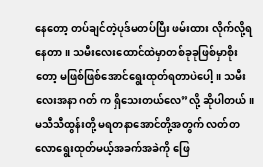နေတော့ တပ်ချင်တဲ့ပုဒ်မတပ်ပြီး ဖမ်းထား လိုက်လို့ရနေတာ။ သမီးလေးထောင်ထဲမှာတစ်ခုခုဖြစ်မှာစိုးတော့ မဖြစ်ဖြစ်အောင်ရွေးထုတ်ရတာပဲပေါ့။ သမီးလေးအနာ ဂတ် က ရှိသေးတယ်လေ”လို့ ဆိုပါတယ်။
မသီသီထွန်းတို့ မရတနာအောင်တို့အတွက် လတ်တလောရွေးထုတ်မယ့်အခက်အခဲကို ဖြေ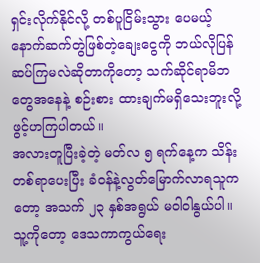ရှင်းလိုက်နိုင်လို့ တစ်ပူငြိမ်းသွား ပေမယ့် နောက်ဆက်တွဲဖြစ်တဲ့ချေးငွေကို ဘယ်လိုပြန်ဆပ်ကြမလဲဆိုတာကိုတော့ သက်ဆိုင်ရာမိဘတွေအနေနဲ့ စဉ်းစား ထားချက်မရှိသေးဘူးလို့ ဖွင့်ဟကြပါတယ်။
အလားတူပြီးခဲ့တဲ့ မတ်လ ၅ ရက်နေ့က သိန်းတစ်ရာပေးပြီး ခံဝန်နဲ့လွတ်မြောက်လာရသူကတော့ အသက် ၂၃ နှစ်အရွယ် မဝါဝါနွယ်ပါ။ သူ့ကိုတော့ ဒေသကာကွယ်ရေး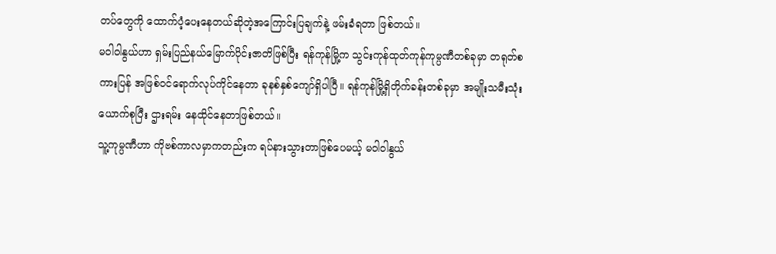တပ်တွေကို ထောက်ပံ့ပေးနေတယ်ဆိုတဲ့အကြောင်းပြချက်နဲ့ ဖမ်းခံရတာ ဖြစ်တယ်။
မဝါဝါနွယ်ဟာ ရှမ်းပြည်နယ်မြောက်ပိုင်းဇာတိဖြစ်ပြီး ရန်ကုန်မြို့က သွင်းကုန်ထုတ်ကုန်ကုမ္ပဏီတစ်ခုမှာ တရုတ်စကားပြန် အဖြစ်ဝင်ရောက်လုပ်ကိုင်နေတာ ခုနစ်နှစ်ကျော်ရှိပါပြီ။ ရန်ကုန်မြို့ရှိတိုက်ခန်းတစ်ခုမှာ အမျိုးသမီးသုံးယောက်စုပြီး ဌားရမ်း နေထိုင်နေတာဖြစ်တယ်။
သူ့ကုမ္ပဏီဟာ ကိုဗစ်ကာလမှာကတည်းက ရပ်နားသွားတာဖြစ်ပေမယ့် မဝါဝါနွယ်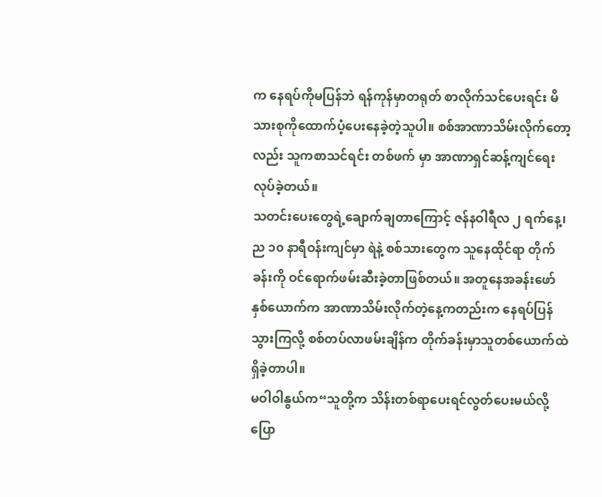က နေရပ်ကိုမပြန်ဘဲ ရန်ကုန်မှာတရုတ် စာလိုက်သင်ပေးရင်း မိသားစုကိုထောက်ပံ့ပေးနေခဲ့တဲ့သူပါ။ စစ်အာဏာသိမ်းလိုက်တော့လည်း သူကစာသင်ရင်း တစ်ဖက် မှာ အာဏာရှင်ဆန့်ကျင်ရေးလုပ်ခဲ့တယ်။
သတင်းပေးတွေရဲ့ချောက်ချတာကြောင့် ဇန်နဝါရီလ ၂ ရက်နေ့၊ ည ၁၀ နာရီဝန်းကျင်မှာ ရဲနဲ့ စစ်သားတွေက သူနေထိုင်ရာ တိုက်ခန်းကို ဝင်ရောက်ဖမ်းဆီးခဲ့တာဖြစ်တယ်။ အတူနေအခန်းဖော်နှစ်ယောက်က အာဏာသိမ်းလိုက်တဲ့နေ့ကတည်းက နေရပ်ပြန်သွားကြလို့ စစ်တပ်လာဖမ်းချိန်က တိုက်ခန်းမှာသူတစ်ယောက်ထဲရှိခဲ့တာပါ။
မဝါဝါနွယ်က“သူတို့က သိန်းတစ်ရာပေးရင်လွတ်ပေးမယ်လို့ပြော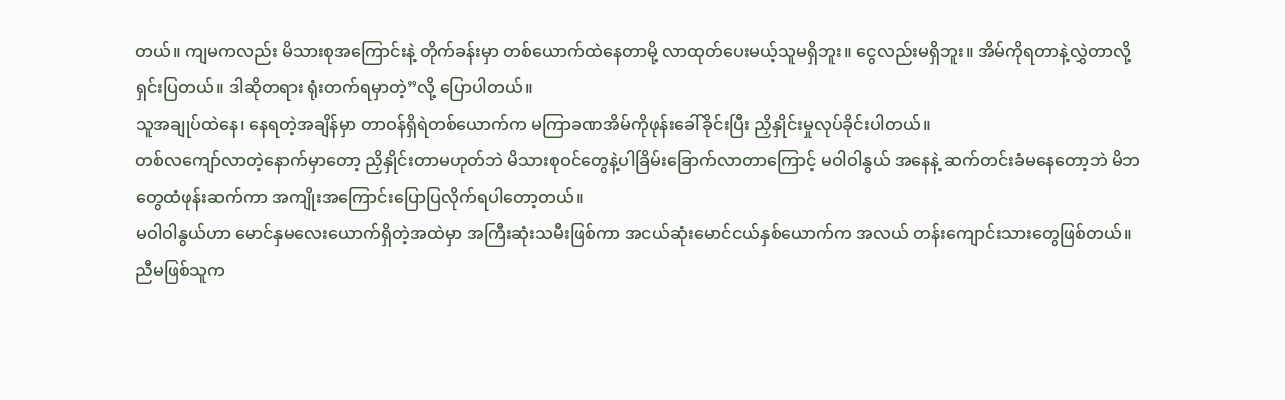တယ်။ ကျမကလည်း မိသားစုအကြောင်းနဲ့ တိုက်ခန်းမှာ တစ်ယောက်ထဲနေတာမို့ လာထုတ်ပေးမယ့်သူမရှိဘူး။ ငွေလည်းမရှိဘူး။ အိမ်ကိုရတာနဲ့လွှဲတာလို့ရှင်းပြတယ်။ ဒါဆိုတရား ရုံးတက်ရမှာတဲ့”လို့ ပြောပါတယ်။
သူအချုပ်ထဲနေ၊ နေရတဲ့အချိန်မှာ တာဝန်ရှိရဲတစ်ယောက်က မကြာခဏအိမ်ကိုဖုန်းခေါ်ခိုင်းပြီး ညှိနှိုင်းမှုလုပ်ခိုင်းပါတယ်။
တစ်လကျော်လာတဲ့နောက်မှာတော့ ညှိနှိုင်းတာမဟုတ်ဘဲ မိသားစုဝင်တွေနဲ့ပါခြိမ်းခြောက်လာတာကြောင့် မဝါဝါနွယ် အနေနဲ့ ဆက်တင်းခံမနေတော့ဘဲ မိဘတွေထံဖုန်းဆက်ကာ အကျိုးအကြောင်းပြောပြလိုက်ရပါတော့တယ်။
မဝါဝါနွယ်ဟာ မောင်နှမလေးယောက်ရှိတဲ့အထဲမှာ အကြီးဆုံးသမီးဖြစ်ကာ အငယ်ဆုံးမောင်ငယ်နှစ်ယောက်က အလယ် တန်းကျောင်းသားတွေဖြစ်တယ်။ညီမဖြစ်သူက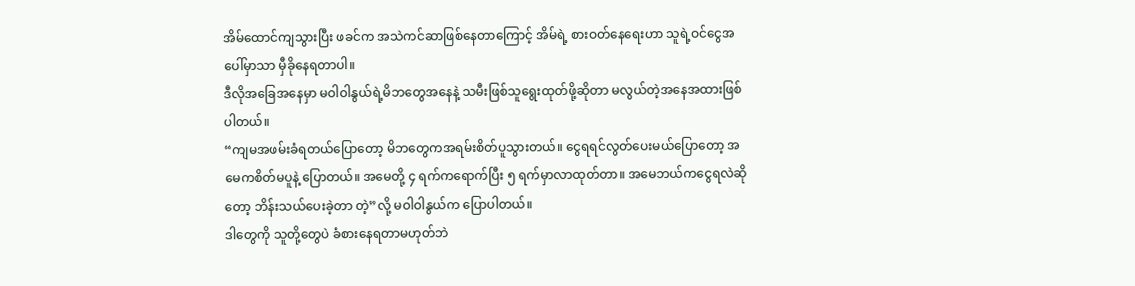အိမ်ထောင်ကျသွားပြီး ဖခင်က အသဲကင်ဆာဖြစ်နေတာကြောင့် အိမ်ရဲ့ စားဝတ်နေရေးဟာ သူရဲ့ဝင်ငွေအပေါ်မှာသာ မှီခိုနေရတာပါ။
ဒီလိုအခြေအနေမှာ မဝါဝါနွယ်ရဲ့မိဘတွေအနေနဲ့ သမီးဖြစ်သူရွေးထုတ်ဖို့ဆိုတာ မလွယ်တဲ့အနေအထားဖြစ်ပါတယ်။
“ကျမအဖမ်းခံရတယ်ပြောတော့ မိဘတွေကအရမ်းစိတ်ပူသွားတယ်။ ငွေရရင်လွတ်ပေးမယ်ပြောတော့ အမေကစိတ်မပူနဲ့ ပြောတယ်။ အမေတို့ ၄ ရက်ကရောက်ပြီး ၅ ရက်မှာလာထုတ်တာ။ အမေဘယ်ကငွေရလဲဆိုတော့ ဘိန်းသယ်ပေးခဲ့တာ တဲ့”လို့ မဝါဝါနွယ်က ပြောပါတယ်။
ဒါတွေကို သူတို့တွေပဲ ခံစားနေရတာမဟုတ်ဘဲ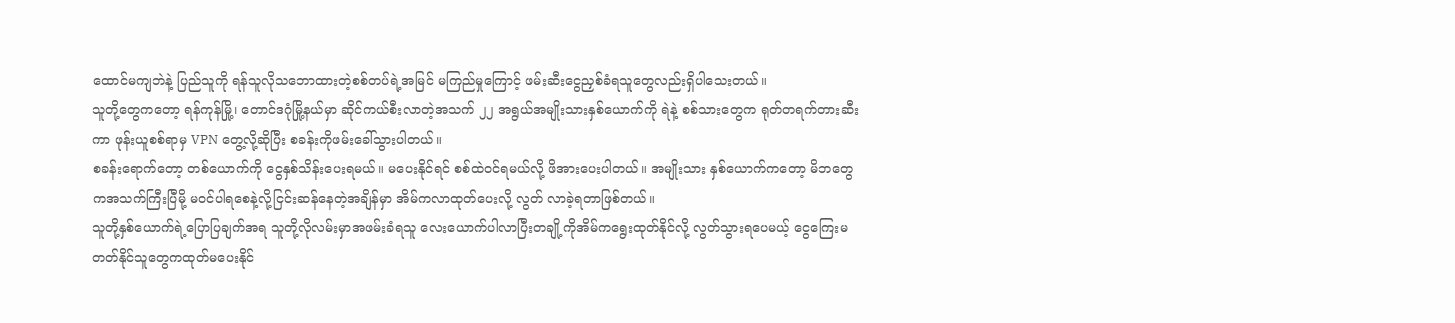ထောင်မကျဘဲနဲ့ ပြည်သူကို ရန်သူလိုသဘောထားတဲ့စစ်တပ်ရဲ့အမြင် မကြည်မှုကြောင့် ဖမ်းဆီးငွေညှစ်ခံရသူတွေလည်းရှိပါသေးတယ်။
သူတို့တွေကတော့ ရန်ကုန်မြို့၊ တောင်ဒဂုံမြို့နယ်မှာ ဆိုင်ကယ်စီးလာတဲ့အသက် ၂၂ အရွယ်အမျိုးသားနှစ်ယောက်ကို ရဲနဲ့ စစ်သားတွေက ရုတ်တရက်တားဆီးကာ ဖုန်းယူစစ်ရာမှ VPN တွေ့လို့ဆိုပြီး စခန်းကိုဖမ်းခေါ်သွားပါတယ်။
စခန်းရောက်တော့ တစ်ယောက်ကို ငွေနှစ်သိန်းပေးရမယ်။ မပေးနိုင်ရင် စစ်ထဲဝင်ရမယ်လို့ ဖိအားပေးပါတယ်။ အမျိုးသား နှစ်ယောက်ကတော့ မိဘတွေကအသက်ကြီးပြီမို့ မဝင်ပါရစေနဲ့လို့ငြင်းဆန်နေတဲ့အချိန်မှာ အိမ်ကလာထုတ်ပေးလို့ လွတ် လာခဲ့ရတာဖြစ်တယ်။
သူတို့နှစ်ယောက်ရဲ့ပြောပြချက်အရ သူတို့လိုလမ်းမှာအဖမ်းခံရသူ လေးယောက်ပါလာပြီးတချို့ကိုအိမ်ကရွေးထုတ်နိုင်လို့ လွတ်သွားရပေမယ့် ငွေကြေးမတတ်နိုင်သူတွေကထုတ်မပေးနိုင်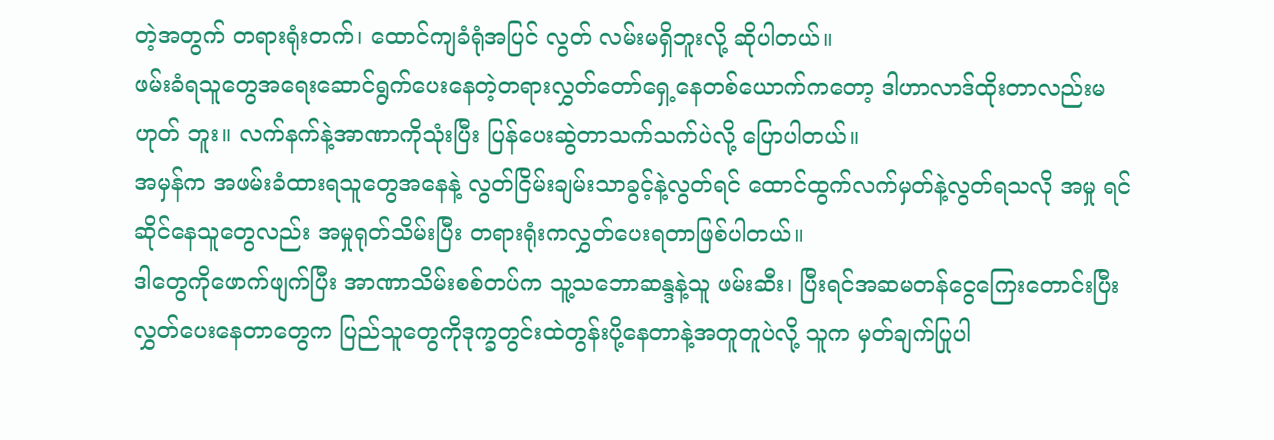တဲ့အတွက် တရားရုံးတက်၊ ထောင်ကျခံရုံအပြင် လွတ် လမ်းမရှိဘူးလို့ ဆိုပါတယ်။
ဖမ်းခံရသူတွေအရေးဆောင်ရွက်ပေးနေတဲ့တရားလွှတ်တော်ရှေ့နေတစ်ယောက်ကတော့ ဒါဟာလာဒ်ထိုးတာလည်းမဟုတ် ဘူး။ လက်နက်နဲ့အာဏာကိုသုံးပြီး ပြန်ပေးဆွဲတာသက်သက်ပဲလို့ ပြောပါတယ်။
အမှန်က အဖမ်းခံထားရသူတွေအနေနဲ့ လွတ်ငြိမ်းချမ်းသာခွင့်နဲ့လွတ်ရင် ထောင်ထွက်လက်မှတ်နဲ့လွတ်ရသလို အမှု ရင်ဆိုင်နေသူတွေလည်း အမှုရုတ်သိမ်းပြီး တရားရုံးကလွှတ်ပေးရတာဖြစ်ပါတယ်။
ဒါတွေကိုဖောက်ဖျက်ပြီး အာဏာသိမ်းစစ်တပ်က သူ့သဘောဆန္ဒနဲ့သူ ဖမ်းဆီး၊ ပြီးရင်အဆမတန်ငွေကြေးတောင်းပြီး လွှတ်ပေးနေတာတွေက ပြည်သူတွေကိုဒုက္ခတွင်းထဲတွန်းပို့နေတာနဲ့အတူတူပဲလို့ သူက မှတ်ချက်ပြုပါ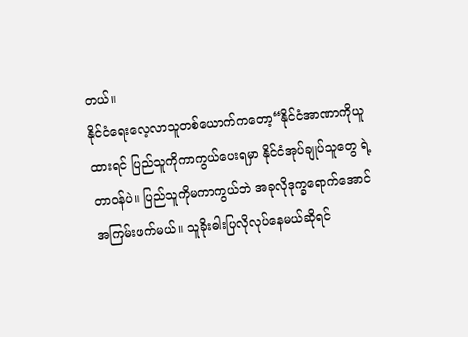တယ်။
နိုင်ငံရေးလေ့လာသူတစ်ယောက်ကတော့“နိုင်ငံအာဏာကိုယူထားရင် ပြည်သူကိုကာကွယ်ပေးရမှာ နိုင်ငံအုပ်ချုပ်သူတွေ ရဲ့တာဝန်ပဲ။ ပြည်သူကိုမကာကွယ်ဘဲ အခုလိုဒုက္ခရောက်အောင်အကြမ်းဖက်မယ်။ သူခိုးဓါးပြလိုလုပ်နေမယ်ဆိုရင်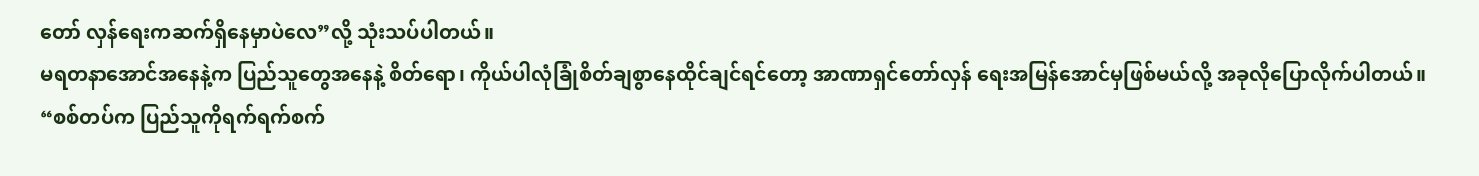တော် လှန်ရေးကဆက်ရှိနေမှာပဲလေ”လို့ သုံးသပ်ပါတယ်။
မရတနာအောင်အနေနဲ့က ပြည်သူတွေအနေနဲ့ စိတ်ရော၊ ကိုယ်ပါလုံခြုံစိတ်ချစွာနေထိုင်ချင်ရင်တော့ အာဏာရှင်တော်လှန် ရေးအမြန်အောင်မှဖြစ်မယ်လို့ အခုလိုပြောလိုက်ပါတယ်။
“စစ်တပ်က ပြည်သူကိုရက်ရက်စက်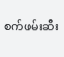စက်ဖမ်းဆီး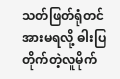သတ်ဖြတ်ရုံတင်အားမရလို့ ဓါးပြတိုက်တဲ့လူမိုက်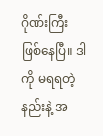ဂိုဏ်းကြီးဖြစ်နေပြီ။ ဒါကို မရရတဲ့နည်းနဲ့ အ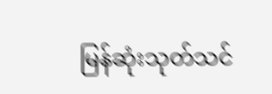မြန်ဆုံးသုတ်သင်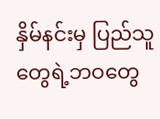နှိမ်နင်းမှ ပြည်သူတွေရဲ့ဘဝတွေ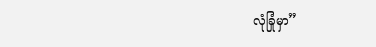လုံခြုံမှာ”